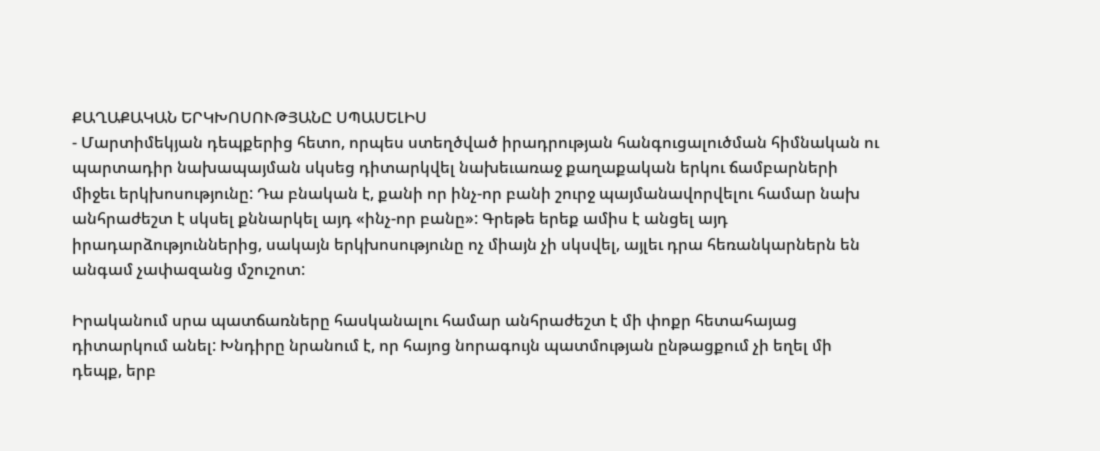ՔԱՂԱՔԱԿԱՆ ԵՐԿԽՈՍՈՒԹՅԱՆԸ ՍՊԱՍԵԼԻՍ
- Մարտիմեկյան դեպքերից հետո, որպես ստեղծված իրադրության հանգուցալուծման հիմնական ու պարտադիր նախապայման սկսեց դիտարկվել նախեւառաջ քաղաքական երկու ճամբարների միջեւ երկխոսությունը: Դա բնական է, քանի որ ինչ-որ բանի շուրջ պայմանավորվելու համար նախ անհրաժեշտ է սկսել քննարկել այդ «ինչ-որ բանը»: Գրեթե երեք ամիս է անցել այդ իրադարձություններից, սակայն երկխոսությունը ոչ միայն չի սկսվել, այլեւ դրա հեռանկարներն են անգամ չափազանց մշուշոտ:

Իրականում սրա պատճառները հասկանալու համար անհրաժեշտ է մի փոքր հետահայաց դիտարկում անել: Խնդիրը նրանում է, որ հայոց նորագույն պատմության ընթացքում չի եղել մի դեպք, երբ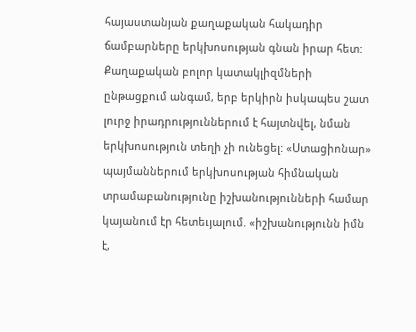հայաստանյան քաղաքական հակադիր ճամբարները երկխոսության գնան իրար հետ: Քաղաքական բոլոր կատակլիզմների ընթացքում անգամ, երբ երկիրն իսկապես շատ լուրջ իրադրություններում է հայտնվել, նման երկխոսություն տեղի չի ունեցել: «Ստացիոնար» պայմաններում երկխոսության հիմնական տրամաբանությունը իշխանությունների համար կայանում էր հետեւյալում. «իշխանությունն իմն է,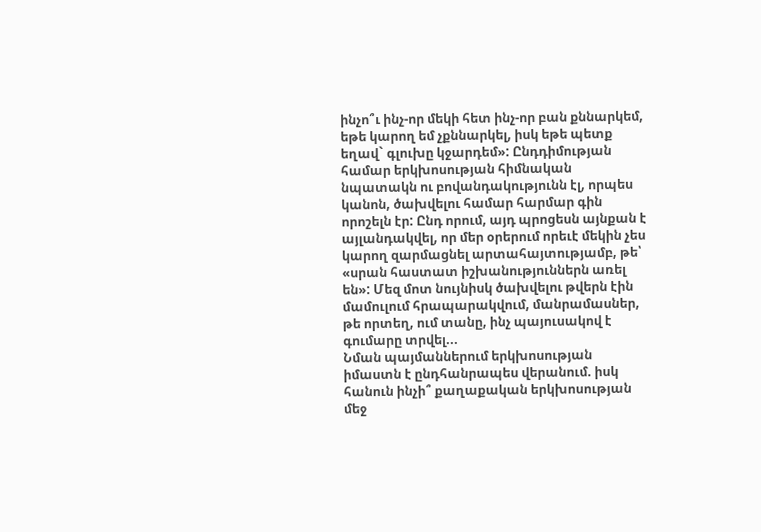ինչո՞ւ ինչ-որ մեկի հետ ինչ-որ բան քննարկեմ, եթե կարող եմ չքննարկել, իսկ եթե պետք եղավ` գլուխը կջարդեմ»: Ընդդիմության համար երկխոսության հիմնական նպատակն ու բովանդակությունն էլ, որպես կանոն, ծախվելու համար հարմար գին որոշելն էր: Ընդ որում, այդ պրոցեսն այնքան է այլանդակվել, որ մեր օրերում որեւէ մեկին չես կարող զարմացնել արտահայտությամբ, թե՝ «սրան հաստատ իշխանություններն առել են»: Մեզ մոտ նույնիսկ ծախվելու թվերն էին մամուլում հրապարակվում, մանրամասներ, թե որտեղ, ում տանը, ինչ պայուսակով է գումարը տրվել...
Նման պայմաններում երկխոսության իմաստն է ընդհանրապես վերանում. իսկ հանուն ինչի՞ քաղաքական երկխոսության մեջ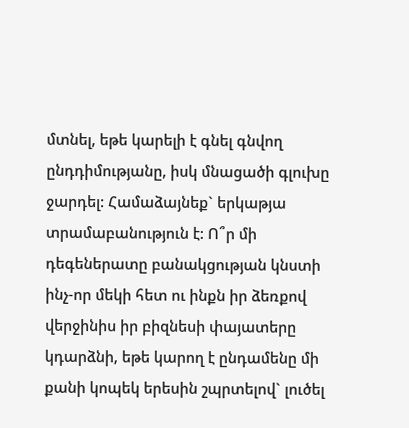մտնել, եթե կարելի է գնել գնվող ընդդիմությանը, իսկ մնացածի գլուխը ջարդել: Համաձայնեք` երկաթյա տրամաբանություն է: Ո՞ր մի դեգեներատը բանակցության կնստի ինչ-որ մեկի հետ ու ինքն իր ձեռքով վերջինիս իր բիզնեսի փայատերը կդարձնի, եթե կարող է ընդամենը մի քանի կոպեկ երեսին շպրտելով` լուծել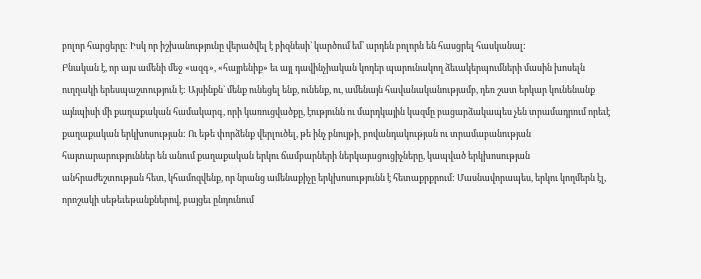բոլոր հարցերը: Իսկ որ իշխանությունը վերածվել է բիզնեսի` կարծում եմ՝ արդեն բոլորն են հասցրել հասկանալ:
Բնական է, որ այս ամենի մեջ «ազգ», «հայրենիք» եւ այլ դավինչիական կոդեր պարունակող ձեւակերպումների մասին խոսելն ուղղակի երեսպաշտություն է: Այսինքն` մենք ունեցել ենք, ունենք, ու, ամենայն հավանականությամբ, դեռ շատ երկար կունենանք այնպիսի մի քաղաքական համակարգ, որի կառուցվածքը, էությունն ու մարդկային կազմը բացարձակապես չեն տրամադրում որեւէ քաղաքական երկխոսության: Ու եթե փորձենք վերլուծել, թե ինչ բնույթի, բովանդակության ու տրամաբանության հայտարարություններ են անում քաղաքական երկու ճամբարների ներկայացուցիչները, կապված երկխոսության անհրաժեշտության հետ, կհամոզվենք, որ նրանց ամենաքիչը երկխոսությունն է հետաքրքրում: Մասնավորապես, երկու կողմերն էլ, որոշակի սեթեւեթանքներով, բայցեւ ընդունում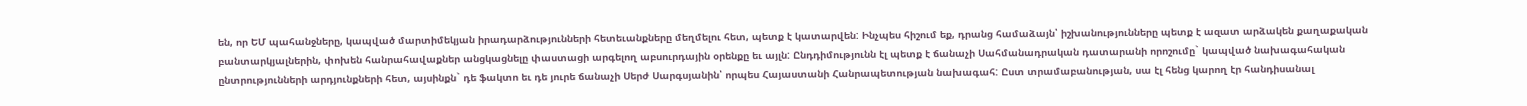են, որ ԵՄ պահանջները, կապված մարտիմեկյան իրադարձությունների հետեւանքները մեղմելու հետ, պետք է կատարվեն: Ինչպես հիշում եք, դրանց համաձայն՝ իշխանությունները պետք է ազատ արձակեն քաղաքական բանտարկյալներին, փոխեն հանրահավաքներ անցկացնելը փաստացի արգելող աբսուրդային օրենքը եւ այլն: Ընդդիմությունն էլ պետք է ճանաչի Սահմանադրական դատարանի որոշումը` կապված նախագահական ընտրությունների արդյունքների հետ, այսինքն` դե ֆակտո եւ դե յուրե ճանաչի Սերժ Սարգսյանին՝ որպես Հայաստանի Հանրապետության նախագահ: Ըստ տրամաբանության, սա էլ հենց կարող էր հանդիսանալ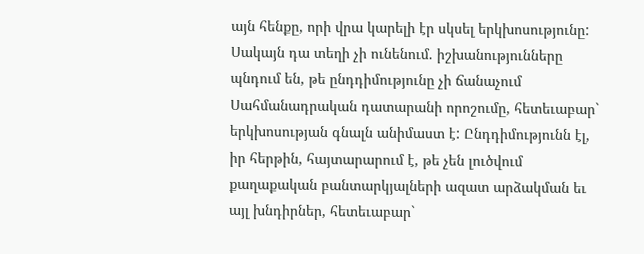այն հենքը, որի վրա կարելի էր սկսել երկխոսությունը: Սակայն դա տեղի չի ունենում. իշխանությունները պնդում են, թե ընդդիմությունը չի ճանաչում Սահմանադրական դատարանի որոշումը, հետեւաբար` երկխոսության գնալն անիմաստ է: Ընդդիմությունն էլ, իր հերթին, հայտարարում է, թե չեն լուծվում քաղաքական բանտարկյալների ազատ արձակման եւ այլ խնդիրներ, հետեւաբար`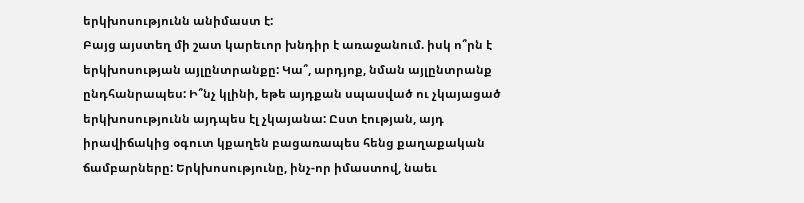երկխոսությունն անիմաստ է:
Բայց այստեղ մի շատ կարեւոր խնդիր է առաջանում. իսկ ո՞րն է երկխոսության այլընտրանքը: Կա՞, արդյոք, նման այլընտրանք ընդհանրապես: Ի՞նչ կլինի, եթե այդքան սպասված ու չկայացած երկխոսությունն այդպես էլ չկայանա: Ըստ էության, այդ իրավիճակից օգուտ կքաղեն բացառապես հենց քաղաքական ճամբարները: Երկխոսությունը, ինչ-որ իմաստով, նաեւ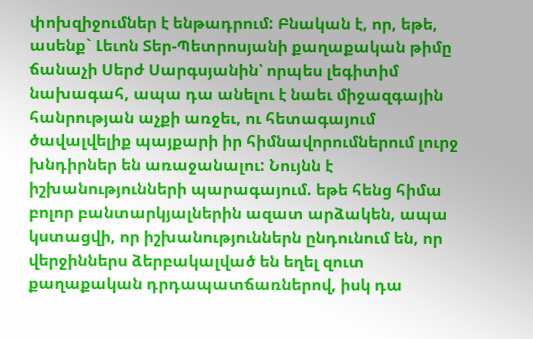փոխզիջումներ է ենթադրում: Բնական է, որ, եթե, ասենք` Լեւոն Տեր-Պետրոսյանի քաղաքական թիմը ճանաչի Սերժ Սարգսյանին՝ որպես լեգիտիմ նախագահ, ապա դա անելու է նաեւ միջազգային հանրության աչքի առջեւ, ու հետագայում ծավալվելիք պայքարի իր հիմնավորումներում լուրջ խնդիրներ են առաջանալու: Նույնն է իշխանությունների պարագայում. եթե հենց հիմա բոլոր բանտարկյալներին ազատ արձակեն, ապա կստացվի, որ իշխանություններն ընդունում են, որ վերջիններս ձերբակալված են եղել զուտ քաղաքական դրդապատճառներով, իսկ դա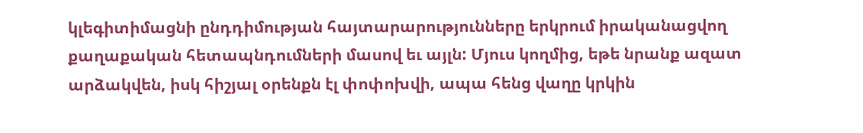կլեգիտիմացնի ընդդիմության հայտարարությունները երկրում իրականացվող քաղաքական հետապնդումների մասով եւ այլն: Մյուս կողմից, եթե նրանք ազատ արձակվեն, իսկ հիշյալ օրենքն էլ փոփոխվի, ապա հենց վաղը կրկին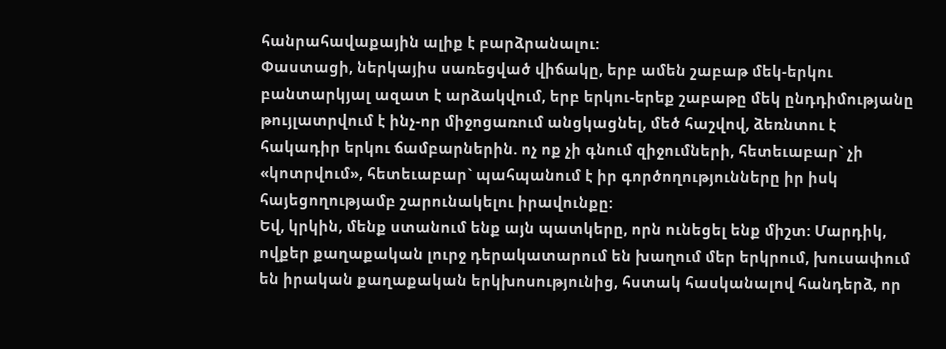հանրահավաքային ալիք է բարձրանալու:
Փաստացի, ներկայիս սառեցված վիճակը, երբ ամեն շաբաթ մեկ-երկու բանտարկյալ ազատ է արձակվում, երբ երկու-երեք շաբաթը մեկ ընդդիմությանը թույլատրվում է ինչ-որ միջոցառում անցկացնել, մեծ հաշվով, ձեռնտու է հակադիր երկու ճամբարներին. ոչ ոք չի գնում զիջումների, հետեւաբար` չի «կոտրվում», հետեւաբար` պահպանում է իր գործողությունները իր իսկ հայեցողությամբ շարունակելու իրավունքը:
Եվ, կրկին, մենք ստանում ենք այն պատկերը, որն ունեցել ենք միշտ: Մարդիկ, ովքեր քաղաքական լուրջ դերակատարում են խաղում մեր երկրում, խուսափում են իրական քաղաքական երկխոսությունից, հստակ հասկանալով հանդերձ, որ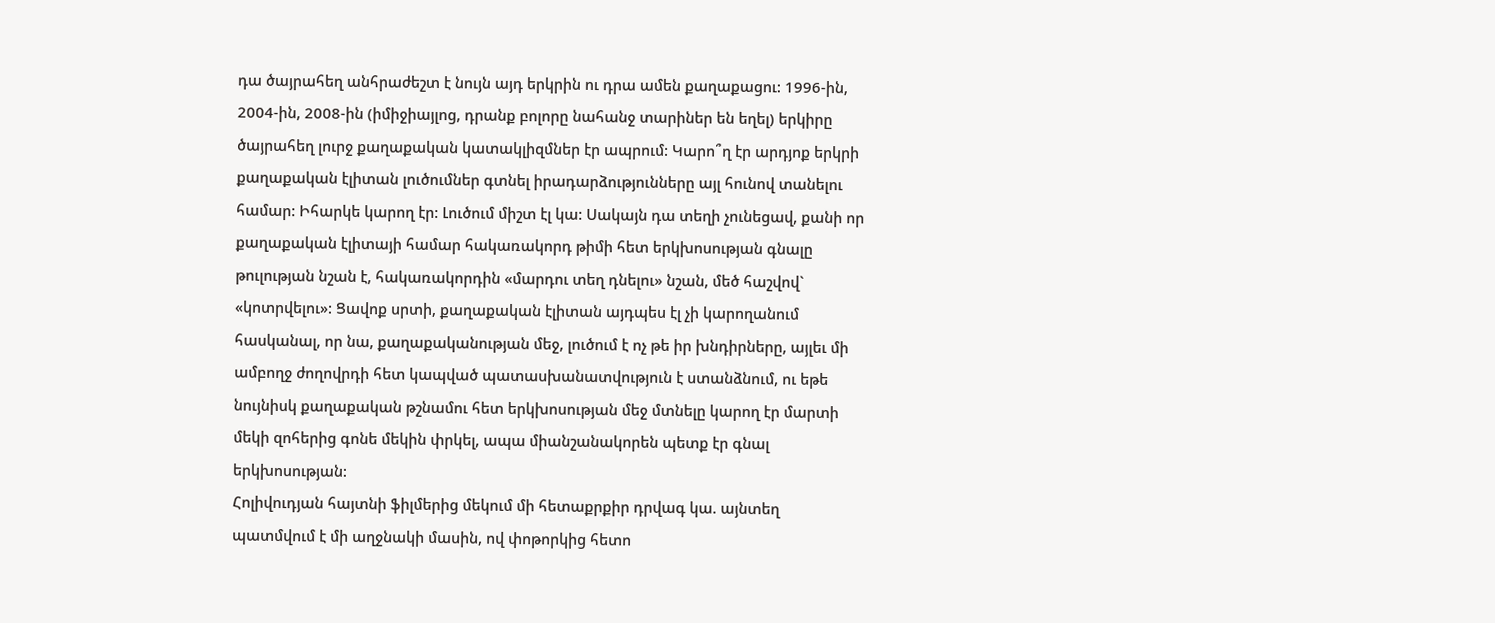դա ծայրահեղ անհրաժեշտ է նույն այդ երկրին ու դրա ամեն քաղաքացու: 1996-ին, 2004-ին, 2008-ին (իմիջիայլոց, դրանք բոլորը նահանջ տարիներ են եղել) երկիրը ծայրահեղ լուրջ քաղաքական կատակլիզմներ էր ապրում: Կարո՞ղ էր արդյոք երկրի քաղաքական էլիտան լուծումներ գտնել իրադարձությունները այլ հունով տանելու համար: Իհարկե կարող էր: Լուծում միշտ էլ կա: Սակայն դա տեղի չունեցավ, քանի որ քաղաքական էլիտայի համար հակառակորդ թիմի հետ երկխոսության գնալը թուլության նշան է, հակառակորդին «մարդու տեղ դնելու» նշան, մեծ հաշվով` «կոտրվելու»: Ցավոք սրտի, քաղաքական էլիտան այդպես էլ չի կարողանում հասկանալ, որ նա, քաղաքականության մեջ, լուծում է ոչ թե իր խնդիրները, այլեւ մի ամբողջ ժողովրդի հետ կապված պատասխանատվություն է ստանձնում, ու եթե նույնիսկ քաղաքական թշնամու հետ երկխոսության մեջ մտնելը կարող էր մարտի մեկի զոհերից գոնե մեկին փրկել, ապա միանշանակորեն պետք էր գնալ երկխոսության:
Հոլիվուդյան հայտնի ֆիլմերից մեկում մի հետաքրքիր դրվագ կա. այնտեղ պատմվում է մի աղջնակի մասին, ով փոթորկից հետո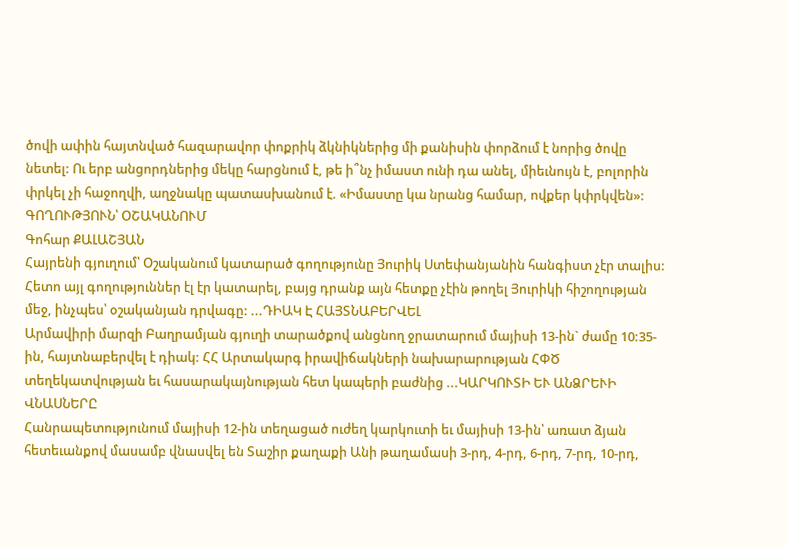ծովի ափին հայտնված հազարավոր փոքրիկ ձկնիկներից մի քանիսին փորձում է նորից ծովը նետել: Ու երբ անցորդներից մեկը հարցնում է, թե ի՞նչ իմաստ ունի դա անել, միեւնույն է, բոլորին փրկել չի հաջողվի, աղջնակը պատասխանում է. «Իմաստը կա նրանց համար, ովքեր կփրկվեն»:
ԳՈՂՈՒԹՅՈՒՆ՝ ՕՇԱԿԱՆՈՒՄ
Գոհար ՔԱԼԱՇՅԱՆ
Հայրենի գյուղում՝ Օշականում կատարած գողությունը Յուրիկ Ստեփանյանին հանգիստ չէր տալիս: Հետո այլ գողություններ էլ էր կատարել, բայց դրանք այն հետքը չէին թողել Յուրիկի հիշողության մեջ, ինչպես՝ օշականյան դրվագը: ...ԴԻԱԿ Է ՀԱՅՏՆԱԲԵՐՎԵԼ
Արմավիրի մարզի Բաղրամյան գյուղի տարածքով անցնող ջրատարում մայիսի 13-ին` ժամը 10:35-ին, հայտնաբերվել է դիակ: ՀՀ Արտակարգ իրավիճակների նախարարության ՀՓԾ տեղեկատվության եւ հասարակայնության հետ կապերի բաժնից ...ԿԱՐԿՈՒՏԻ ԵՒ ԱՆՁՐԵՒԻ ՎՆԱՍՆԵՐԸ
Հանրապետությունում մայիսի 12-ին տեղացած ուժեղ կարկուտի եւ մայիսի 13-ին՝ առատ ձյան հետեւանքով մասամբ վնասվել են Տաշիր քաղաքի Անի թաղամասի 3-րդ, 4-րդ, 6-րդ, 7-րդ, 10-րդ,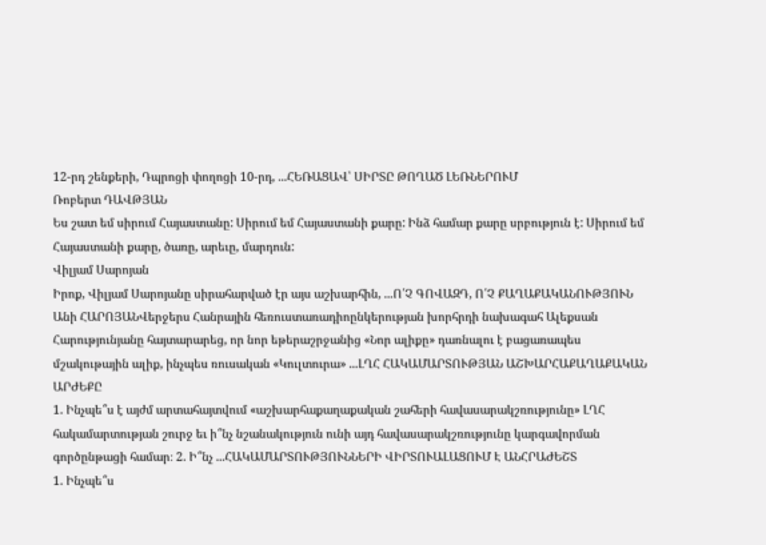12-րդ շենքերի, Դպրոցի փողոցի 10-րդ, ...ՀԵՌԱՑԱՎ՝ ՍԻՐՏԸ ԹՈՂԱԾ ԼԵՌՆԵՐՈՒՄ
Ռոբերտ ԴԱՎԹՅԱՆ
Ես շատ եմ սիրում Հայաստանը: Սիրում եմ Հայաստանի քարը: Ինձ համար քարը սրբություն է: Սիրում եմ Հայաստանի քարը, ծառը, արեւը, մարդուն:
Վիլյամ Սարոյան
Իրոք, Վիլյամ Սարոյանը սիրահարված էր այս աշխարհին, ...Ո՛Չ ԳՈՎԱԶԴ, Ո՛Չ ՔԱՂԱՔԱԿԱՆՈՒԹՅՈՒՆ
Անի ՀԱՐՈՅԱՆՎերջերս Հանրային հեռուստառադիոընկերության խորհրդի նախագահ Ալեքսան Հարությունյանը հայտարարեց, որ նոր եթերաշրջանից «Նոր ալիքը» դառնալու է բացառապես մշակութային ալիք, ինչպես ռուսական «Կուլտուրա» ...ԼՂՀ ՀԱԿԱՄԱՐՏՈՒԹՅԱՆ ԱՇԽԱՐՀԱՔԱՂԱՔԱԿԱՆ ԱՐԺԵՔԸ
1. Ինչպե՞ս է այժմ արտահայտվում «աշխարհաքաղաքական շահերի հավասարակշռությունը» ԼՂՀ հակամարտության շուրջ եւ ի՞նչ նշանակություն ունի այդ հավասարակշռությունը կարգավորման գործընթացի համար։ 2. Ի՞նչ ...ՀԱԿԱՄԱՐՏՈՒԹՅՈՒՆՆԵՐԻ ՎԻՐՏՈՒԱԼԱՑՈՒՄ Է ԱՆՀՐԱԺԵՇՏ
1. Ինչպե՞ս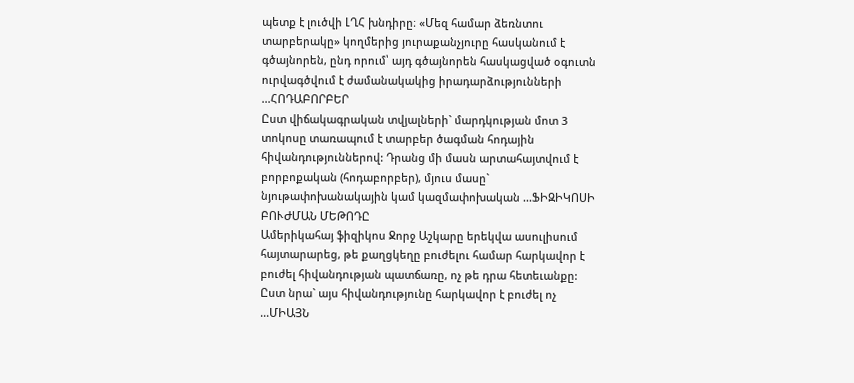պետք է լուծվի ԼՂՀ խնդիրը։ «Մեզ համար ձեռնտու տարբերակը» կողմերից յուրաքանչյուրը հասկանում է գծայնորեն, ընդ որում՝ այդ գծայնորեն հասկացված օգուտն ուրվագծվում է ժամանակակից իրադարձությունների ...ՀՈԴԱԲՈՐԲԵՐ
Ըստ վիճակագրական տվյալների` մարդկության մոտ 3 տոկոսը տառապում է տարբեր ծագման հոդային հիվանդություններով: Դրանց մի մասն արտահայտվում է բորբոքական (հոդաբորբեր), մյուս մասը` նյութափոխանակային կամ կազմափոխական ...ՖԻԶԻԿՈՍԻ ԲՈՒԺՄԱՆ ՄԵԹՈԴԸ
Ամերիկահայ ֆիզիկոս Ջորջ Աշկարը երեկվա ասուլիսում հայտարարեց, թե քաղցկեղը բուժելու համար հարկավոր է բուժել հիվանդության պատճառը, ոչ թե դրա հետեւանքը: Ըստ նրա` այս հիվանդությունը հարկավոր է բուժել ոչ ...ՄԻԱՅՆ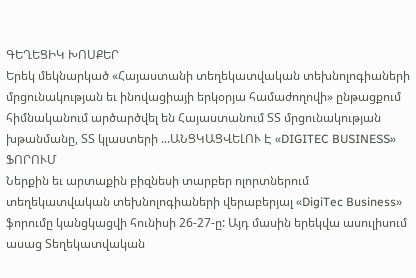ԳԵՂԵՑԻԿ ԽՈՍՔԵՐ
Երեկ մեկնարկած «Հայաստանի տեղեկատվական տեխնոլոգիաների մրցունակության եւ ինովացիայի երկօրյա համաժողովի» ընթացքում հիմնականում արծարծվել են Հայաստանում ՏՏ մրցունակության խթանմանը, ՏՏ կլաստերի ...ԱՆՑԿԱՑՎԵԼՈՒ Է «DIGITEC BUSINESS» ՖՈՐՈՒՄ
Ներքին եւ արտաքին բիզնեսի տարբեր ոլորտներում տեղեկատվական տեխնոլոգիաների վերաբերյալ «DigiTec Business» ֆորումը կանցկացվի հունիսի 26-27-ը: Այդ մասին երեկվա ասուլիսում ասաց Տեղեկատվական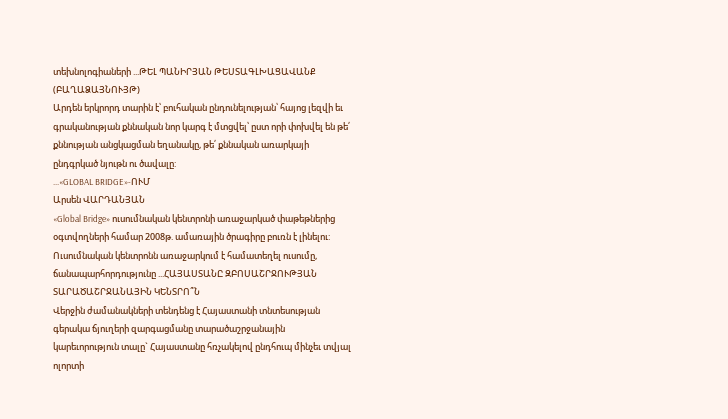տեխնոլոգիաների ...ԹԵԼ ՊԱՆԻՐՅԱՆ ԹԵՍՏԱԳԼԽԱՑԱՎԱՆՔ (ԲԱՂԱՁԱՅՆՈՒՅԹ)
Արդեն երկրորդ տարին է՝ բուհական ընդունելության՝ հայոց լեզվի եւ գրականության քննական նոր կարգ է մտցվել՝ ըստ որի փոխվել են թե՛ քննության անցկացման եղանակը, թե՛ քննական առարկայի ընդգրկած նյութն ու ծավալը:
...«GLOBAL BRIDGE»-ՈՒՄ
Արսեն ՎԱՐԴԱՆՅԱՆ
«Global Bridge» ուսումնական կենտրոնի առաջարկած փաթեթներից օգտվողների համար 2008թ. ամառային ծրագիրը բուռն է լինելու: Ուսումնական կենտրոնն առաջարկում է համատեղել ուսումը, ճանապարհորդությունը ...ՀԱՅԱՍՏԱՆԸ ԶԲՈՍԱՇՐՋՈՒԹՅԱՆ ՏԱՐԱԾԱՇՐՋԱՆԱՅԻՆ ԿԵՆՏՐՈ՞Ն
Վերջին ժամանակների տենդենց է Հայաստանի տնտեսության գերակա ճյուղերի զարգացմանը տարածաշրջանային կարեւորություն տալը` Հայաստանը հռչակելով ընդհուպ մինչեւ տվյալ ոլորտի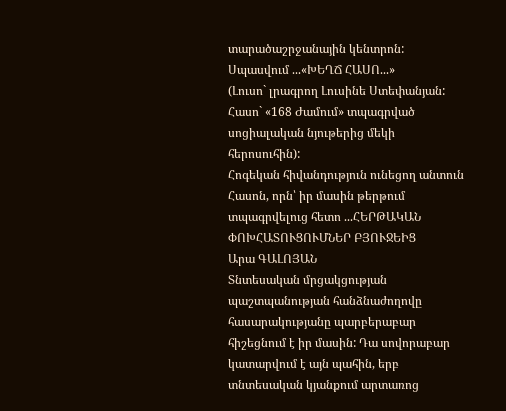տարածաշրջանային կենտրոն:
Սպասվում ...«ԽԵՂՃ ՀԱՍՈ...»
(Լուսո` լրագրող Լուսինե Ստեփանյան: Հասո` «168 Ժամում» տպագրված սոցիալական նյութերից մեկի հերոսուհին):
Հոգեկան հիվանդություն ունեցող անտուն Հասոն, որն՝ իր մասին թերթում տպագրվելուց հետո ...ՀԵՐԹԱԿԱՆ ՓՈԽՀԱՏՈՒՑՈՒՄՆԵՐ ԲՅՈՒՋԵԻՑ
Արա ԳԱԼՈՅԱՆ
Տնտեսական մրցակցության պաշտպանության հանձնաժողովը հասարակությանը պարբերաբար հիշեցնում է իր մասին: Դա սովորաբար կատարվում է այն պահին, երբ տնտեսական կյանքում արտառոց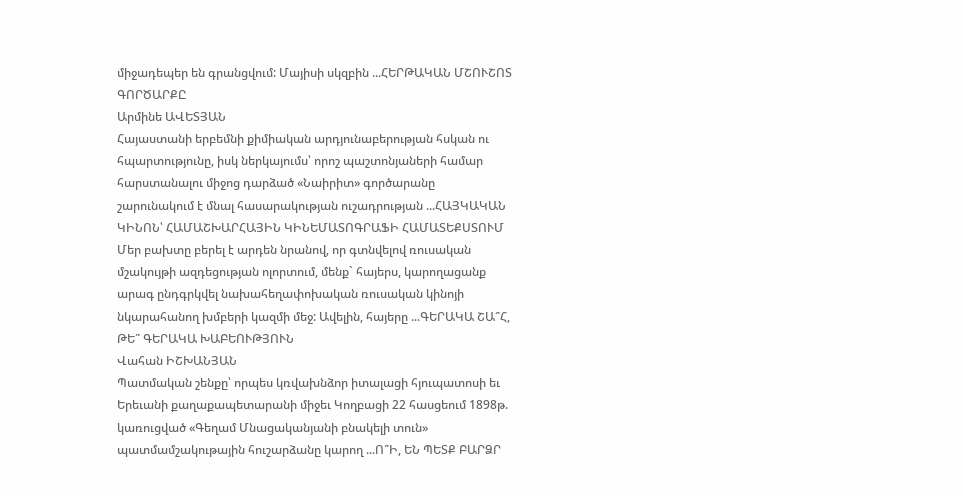միջադեպեր են գրանցվում: Մայիսի սկզբին ...ՀԵՐԹԱԿԱՆ ՄՇՈՒՇՈՏ ԳՈՐԾԱՐՔԸ
Արմինե ԱՎԵՏՅԱՆ
Հայաստանի երբեմնի քիմիական արդյունաբերության հսկան ու հպարտությունը, իսկ ներկայումս՝ որոշ պաշտոնյաների համար հարստանալու միջոց դարձած «Նաիրիտ» գործարանը շարունակում է մնալ հասարակության ուշադրության ...ՀԱՅԿԱԿԱՆ ԿԻՆՈՆ՝ ՀԱՄԱՇԽԱՐՀԱՅԻՆ ԿԻՆԵՄԱՏՈԳՐԱՖԻ ՀԱՄԱՏԵՔՍՏՈՒՄ
Մեր բախտը բերել է արդեն նրանով, որ գտնվելով ռուսական մշակույթի ազդեցության ոլորտում, մենք` հայերս, կարողացանք արագ ընդգրկվել նախահեղափոխական ռուսական կինոյի նկարահանող խմբերի կազմի մեջ: Ավելին, հայերը ...ԳԵՐԱԿԱ ՇԱ՞Հ, ԹԵ՞ ԳԵՐԱԿԱ ԽԱԲԵՈՒԹՅՈՒՆ
Վահան ԻՇԽԱՆՅԱՆ
Պատմական շենքը՝ որպես կռվախնձոր իտալացի հյուպատոսի եւ Երեւանի քաղաքապետարանի միջեւ Կողբացի 22 հասցեում 1898թ. կառուցված «Գեղամ Մնացականյանի բնակելի տուն» պատմամշակութային հուշարձանը կարող ...Ո՞Ի, ԵՆ ՊԵՏՔ ԲԱՐՁՐ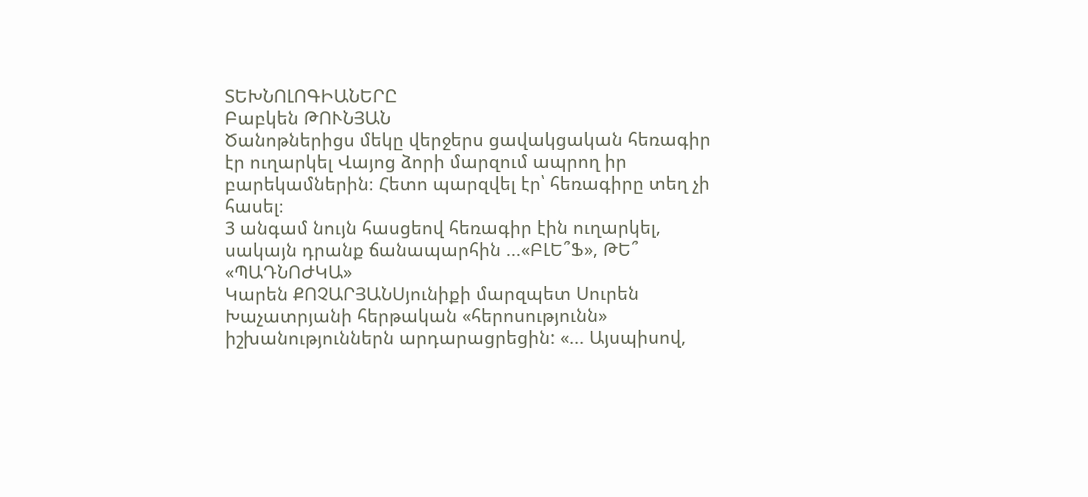ՏԵԽՆՈԼՈԳԻԱՆԵՐԸ
Բաբկեն ԹՈՒՆՅԱՆ
Ծանոթներիցս մեկը վերջերս ցավակցական հեռագիր էր ուղարկել Վայոց ձորի մարզում ապրող իր բարեկամներին։ Հետո պարզվել էր՝ հեռագիրը տեղ չի հասել։
3 անգամ նույն հասցեով հեռագիր էին ուղարկել, սակայն դրանք ճանապարհին ...«ԲԼԵ՞Ֆ», ԹԵ՞ «ՊԱԴՆՈԺԿԱ»
Կարեն ՔՈՉԱՐՅԱՆՍյունիքի մարզպետ Սուրեն Խաչատրյանի հերթական «հերոսությունն» իշխանություններն արդարացրեցին: «... Այսպիսով,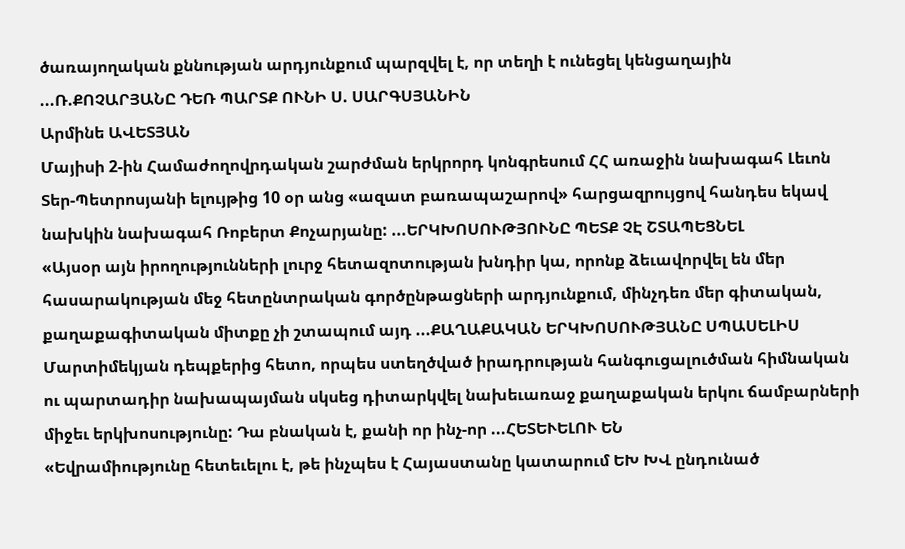ծառայողական քննության արդյունքում պարզվել է, որ տեղի է ունեցել կենցաղային ...Ռ.ՔՈՉԱՐՅԱՆԸ ԴԵՌ ՊԱՐՏՔ ՈՒՆԻ Ս. ՍԱՐԳՍՅԱՆԻՆ
Արմինե ԱՎԵՏՅԱՆ
Մայիսի 2-ին Համաժողովրդական շարժման երկրորդ կոնգրեսում ՀՀ առաջին նախագահ Լեւոն Տեր-Պետրոսյանի ելույթից 10 օր անց «ազատ բառապաշարով» հարցազրույցով հանդես եկավ նախկին նախագահ Ռոբերտ Քոչարյանը: ...ԵՐԿԽՈՍՈՒԹՅՈՒՆԸ ՊԵՏՔ ՉԷ ՇՏԱՊԵՑՆԵԼ
«Այսօր այն իրողությունների լուրջ հետազոտության խնդիր կա, որոնք ձեւավորվել են մեր հասարակության մեջ հետընտրական գործընթացների արդյունքում, մինչդեռ մեր գիտական, քաղաքագիտական միտքը չի շտապում այդ ...ՔԱՂԱՔԱԿԱՆ ԵՐԿԽՈՍՈՒԹՅԱՆԸ ՍՊԱՍԵԼԻՍ
Մարտիմեկյան դեպքերից հետո, որպես ստեղծված իրադրության հանգուցալուծման հիմնական ու պարտադիր նախապայման սկսեց դիտարկվել նախեւառաջ քաղաքական երկու ճամբարների միջեւ երկխոսությունը: Դա բնական է, քանի որ ինչ-որ ...ՀԵՏԵՒԵԼՈՒ ԵՆ
«Եվրամիությունը հետեւելու է, թե ինչպես է Հայաստանը կատարում ԵԽ ԽՎ ընդունած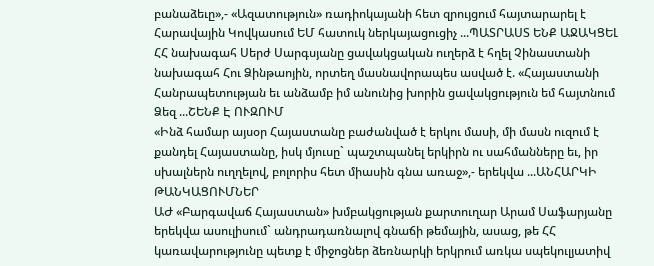բանաձեւը»,- «Ազատություն» ռադիոկայանի հետ զրույցում հայտարարել է Հարավային Կովկասում ԵՄ հատուկ ներկայացուցիչ ...ՊԱՏՐԱՍՏ ԵՆՔ ԱՋԱԿՑԵԼ
ՀՀ նախագահ Սերժ Սարգսյանը ցավակցական ուղերձ է հղել Չինաստանի նախագահ Հու Ձինթաոյին, որտեղ մասնավորապես ասված է. «Հայաստանի Հանրապետության եւ անձամբ իմ անունից խորին ցավակցություն եմ հայտնում Ձեզ ...ՇԵՆՔ Է ՈՒԶՈՒՄ
«Ինձ համար այսօր Հայաստանը բաժանված է երկու մասի, մի մասն ուզում է քանդել Հայաստանը, իսկ մյուսը` պաշտպանել երկիրն ու սահմանները եւ, իր սխալներն ուղղելով, բոլորիս հետ միասին գնա առաջ»,- երեկվա ...ԱՆՀԱՐԿԻ ԹԱՆԿԱՑՈՒՄՆԵՐ
ԱԺ «Բարգավաճ Հայաստան» խմբակցության քարտուղար Արամ Սաֆարյանը երեկվա ասուլիսում` անդրադառնալով գնաճի թեմային, ասաց, թե ՀՀ կառավարությունը պետք է միջոցներ ձեռնարկի երկրում առկա սպեկուլյատիվ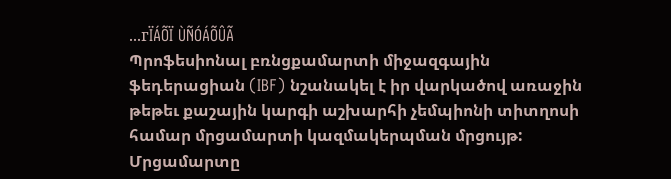...гÏÁÕÏ ÙÑÓÁÕÛÃ
Պրոֆեսիոնալ բռնցքամարտի միջազգային ֆեդերացիան (IBF) նշանակել է իր վարկածով առաջին թեթեւ քաշային կարգի աշխարհի չեմպիոնի տիտղոսի համար մրցամարտի կազմակերպման մրցույթ: Մրցամարտը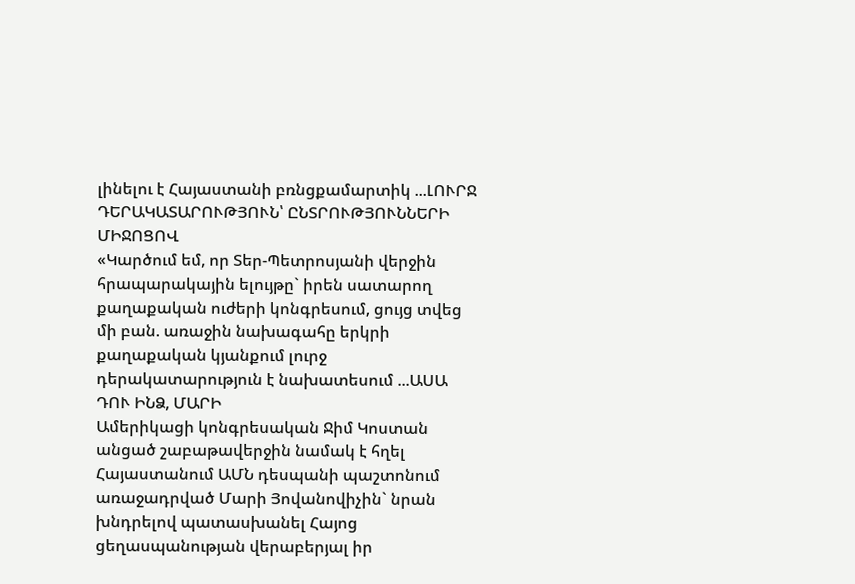լինելու է Հայաստանի բռնցքամարտիկ ...ԼՈՒՐՋ ԴԵՐԱԿԱՏԱՐՈՒԹՅՈՒՆ՝ ԸՆՏՐՈՒԹՅՈՒՆՆԵՐԻ ՄԻՋՈՑՈՎ
«Կարծում եմ, որ Տեր-Պետրոսյանի վերջին հրապարակային ելույթը` իրեն սատարող քաղաքական ուժերի կոնգրեսում, ցույց տվեց մի բան. առաջին նախագահը երկրի քաղաքական կյանքում լուրջ դերակատարություն է նախատեսում ...ԱՍԱ ԴՈՒ ԻՆՁ, ՄԱՐԻ
Ամերիկացի կոնգրեսական Ջիմ Կոստան անցած շաբաթավերջին նամակ է հղել Հայաստանում ԱՄՆ դեսպանի պաշտոնում առաջադրված Մարի Յովանովիչին` նրան խնդրելով պատասխանել Հայոց ցեղասպանության վերաբերյալ իր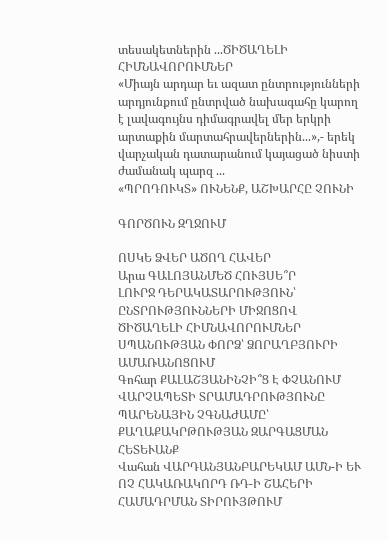տեսակետներին ...ԾԻԾԱՂԵԼԻ ՀԻՄՆԱՎՈՐՈՒՄՆԵՐ
«Միայն արդար եւ ազատ ընտրությունների արդյունքում ընտրված նախագահը կարող է լավագույնս դիմագրավել մեր երկրի արտաքին մարտահրավերներին...»,- երեկ վարչական դատարանում կայացած նիստի ժամանակ պարզ ...
«ՊՐՈԴՈՒԿՏ» ՈՒՆԵՆՔ, ԱՇԽԱՐՀԸ ՉՈՒՆԻ

ԳՈՐԾՈՒՆ ԶՂՋՈՒՄ

ՈՍԿԵ ՁՎԵՐ ԱԾՈՂ ՀԱՎԵՐ
Արա ԳԱԼՈՅԱՆՄԵԾ ՀՈՒՅՍԵ՞Ր
ԼՈՒՐՋ ԴԵՐԱԿԱՏԱՐՈՒԹՅՈՒՆ՝ ԸՆՏՐՈՒԹՅՈՒՆՆԵՐԻ ՄԻՋՈՑՈՎ
ԾԻԾԱՂԵԼԻ ՀԻՄՆԱՎՈՐՈՒՄՆԵՐ
ՍՊԱՆՈՒԹՅԱՆ ՓՈՐՁ՝ ՁՈՐԱՂԲՅՈՒՐԻ ԱՄԱՌԱՆՈՑՈՒՄ
Գոհար ՔԱԼԱՇՅԱՆԻՆՉԻ՞Ց Է ՓՉԱՆՈՒՄ ՎԱՐՉԱՊԵՏԻ ՏՐԱՄԱԴՐՈՒԹՅՈՒՆԸ
ՊԱՐԵՆԱՅԻՆ ՉԳՆԱԺԱՄԸ՝ ՔԱՂԱՔԱԿՐԹՈՒԹՅԱՆ ԶԱՐԳԱՑՄԱՆ ՀԵՏԵՒԱՆՔ
Վահան ՎԱՐԴԱՆՅԱՆԲԱՐԵԿԱՄ ԱՄՆ-Ի ԵՒ ՈՉ ՀԱԿԱՌԱԿՈՐԴ ՌԴ-Ի ՇԱՀԵՐԻ ՀԱՄԱԴՐՄԱՆ ՏԻՐՈՒՅԹՈՒՄ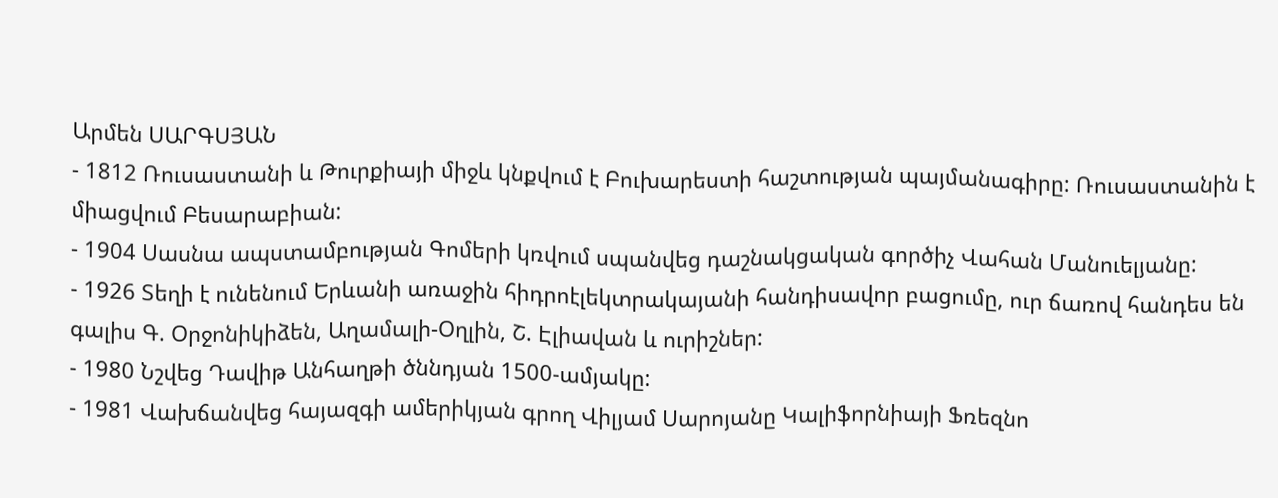Արմեն ՍԱՐԳՍՅԱՆ
- 1812 Ռուսաստանի և Թուրքիայի միջև կնքվում է Բուխարեստի հաշտության պայմանագիրը: Ռուսաստանին է միացվում Բեսարաբիան:
- 1904 Սասնա ապստամբության Գոմերի կռվում սպանվեց դաշնակցական գործիչ Վահան Մանուելյանը:
- 1926 Տեղի է ունենում Երևանի առաջին հիդրոէլեկտրակայանի հանդիսավոր բացումը, ուր ճառով հանդես են գալիս Գ. Օրջոնիկիձեն, Աղամալի-Օղլին, Շ. Էլիավան և ուրիշներ:
- 1980 Նշվեց Դավիթ Անհաղթի ծննդյան 1500-ամյակը:
- 1981 Վախճանվեց հայազգի ամերիկյան գրող Վիլյամ Սարոյանը Կալիֆորնիայի Ֆռեզնո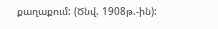քաղաքում: (Ծնվ. 1908թ.-ին):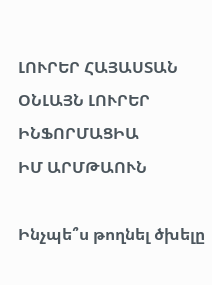ԼՈՒՐԵՐ ՀԱՅԱՍՏԱՆ
ՕՆԼԱՅՆ ԼՈՒՐԵՐ
ԻՆՖՈՐՄԱՑԻԱ
ԻՄ ԱՐՄԹԱՈՒՆ

Ինչպե՞ս թողնել ծխելը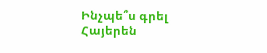Ինչպե՞ս գրել Հայերեն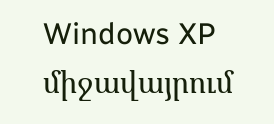Windows XP միջավայրում